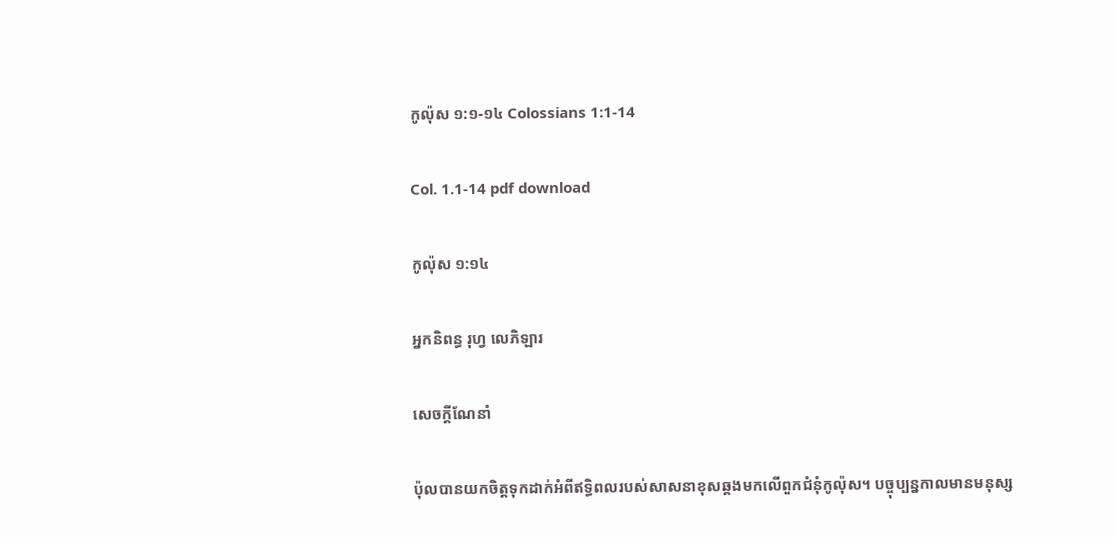កូល៉ុស ១:១-១៤ Colossians 1:1-14

Col. 1.1-14 pdf download

កូល៉ុស ១:១៤

អ្នកនិពន្ធ រុហ្វ លេភិឡារ

សេចក្តីណែនាំ

ប៉ុលបានយកចិត្តទុកដាក់អំពីឥទ្ធិពលរបស់សាសនាខុសឆ្គងមកលើពួកជំនុំកូល៉ុស។ បច្ចុប្បន្នកាលមានមនុស្ស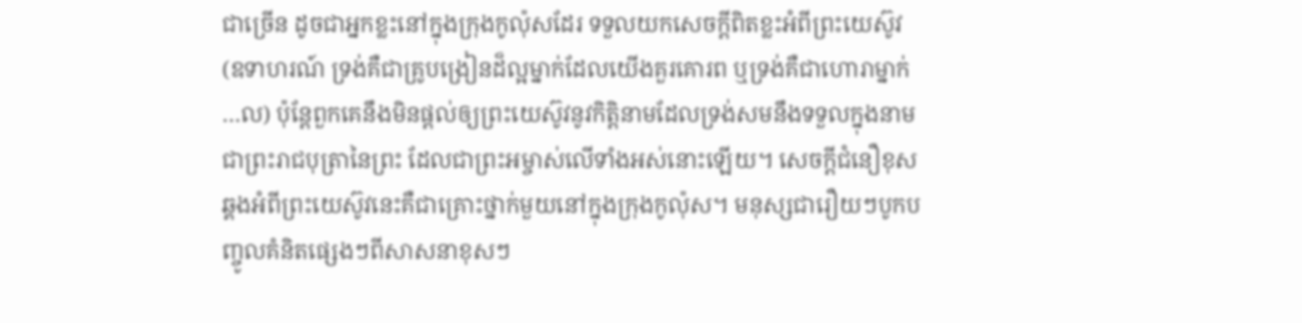ជាច្រើន ដូចជាអ្នកខ្លះនៅក្នុងក្រុងកូល៉ុសដែរ ទទួលយកសេចក្តីពិតខ្លះអំពីព្រះយេស៊ូវ (ឧទាហរណ៍ ទ្រង់គឺជាគ្រូបង្រៀនដ៏ល្អម្នាក់ដែលយើងគួរគោរព ឬទ្រង់គឺជាហោរាម្នាក់…ល) ប៉ុន្តែពួកគេនឹងមិនផ្តល់ឲ្យព្រះយេស៊ូវនូវកិត្តិនាមដែលទ្រង់សមនឹងទទួលក្នុងនាមជាព្រះរាជបុត្រានៃព្រះ ដែលជាព្រះអម្ចាស់លើទាំងអស់នោះឡើយ។ សេចក្តីជំនឿខុសឆ្គងអំពីព្រះយេស៊ូវនេះគឺជាគ្រោះថ្នាក់មួយនៅក្នុងក្រុងកូល៉ុស។ មនុស្សជារឿយៗបូកបញ្ចូលគំនិតផ្សេងៗពីសាសនាខុសៗ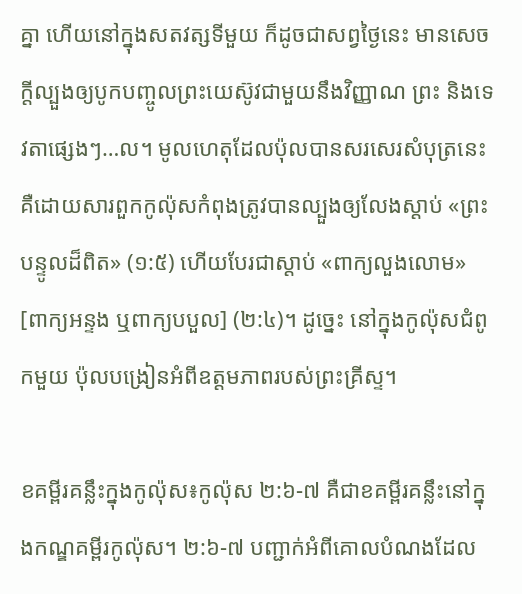គ្នា ហើយនៅក្នុងសតវត្សទីមួយ ក៏ដូចជាសព្វថ្ងៃនេះ មានសេចក្តីល្បួងឲ្យបូកបញ្ចូលព្រះយេស៊ូវជាមួយនឹងវិញ្ញាណ ព្រះ និងទេវតាផ្សេងៗ…ល។ មូលហេតុដែលប៉ុលបានសរសេរសំបុត្រនេះគឺដោយសារពួកកូល៉ុសកំពុងត្រូវបានល្បួងឲ្យលែងស្ដាប់ «ព្រះបន្ទូលដ៏ពិត» (១:៥) ហើយបែរជាស្ដាប់ «ពាក្យលួងលោម» [ពាក្យអន្ទង ឬពាក្យបបួល] (២:៤)។ ដូច្នេះ នៅក្នុងកូល៉ុសជំពូកមួយ ប៉ុលបង្រៀនអំពីឧត្តមភាពរបស់ព្រះគ្រីស្ទ។

ខគម្ពីរគន្លឹះក្នុងកូល៉ុស៖កូល៉ុស ២:៦-៧ គឺជាខគម្ពីរគន្លឹះនៅក្នុងកណ្ឌគម្ពីរកូល៉ុស។ ២:៦-៧ បញ្ជាក់អំពីគោលបំណងដែល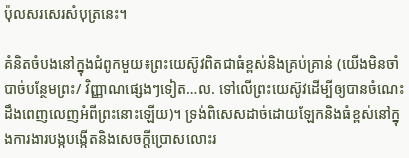ប៉ុលសរសេរសំបុត្រនេះ។

គំនិតចំបងនៅក្នុងជំពូកមួយ៖ព្រះយេស៊ូវពិតជាធំខ្ពស់និងគ្រប់គ្រាន់ (យើងមិនចាំបាច់បន្ថែមព្រះ/ វិញ្ញាណផ្សេងៗទៀត…ល. ទៅលើព្រះយេស៊ូវដើម្បីឲ្យបានចំណេះដឹងពេញលេញអំពីព្រះនោះឡើយ)។ ទ្រង់ពិសេសដាច់ដោយឡែកនិងធំខ្ពស់នៅក្នុងការងារបង្កបង្កើតនិងសេចក្តីប្រោសលោះរ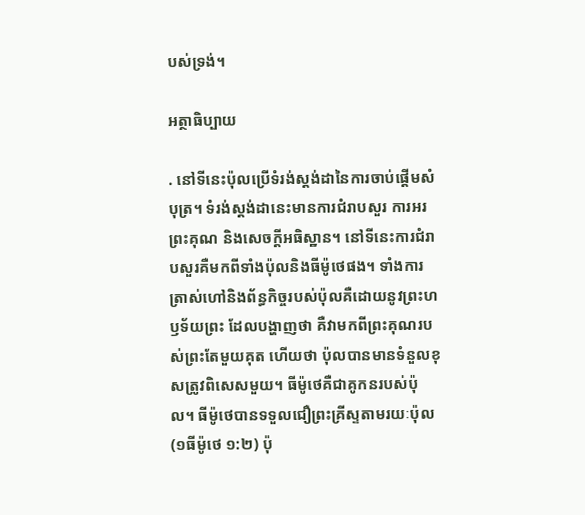បស់ទ្រង់។

អត្ថាធិប្បាយ

. នៅទីនេះប៉ុលប្រើទំរង់ស្តង់ដានៃការចាប់ផ្តើមសំបុត្រ។ ទំរង់ស្តង់ដានេះមានការជំរាបសួរ ការអរព្រះគុណ និងសេចក្តីអធិស្ឋាន។ នៅទីនេះការជំរាបសួរគឺមកពីទាំងប៉ុលនិងធីម៉ូថេផង។ ទាំងការត្រាស់ហៅនិងព័ន្ធកិច្ចរបស់ប៉ុលគឺដោយនូវព្រះហឫទ័យព្រះ ដែលបង្ហាញថា គឺវាមកពីព្រះគុណរបស់ព្រះតែមួយគុត ហើយថា ប៉ុលបានមានទំនួលខុសត្រូវពិសេសមួយ។ ធីម៉ូថេគឺជាគូកនរបស់ប៉ុល។ ធីម៉ូថេបានទទួលជឿព្រះគ្រីស្ទតាមរយៈប៉ុល (១ធីម៉ូថេ ១:២) ប៉ុ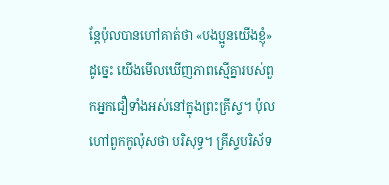ន្តែប៉ុលបានហៅគាត់ថា «បងប្អូនយើងខ្ញុំ» ដូច្នេះ យើងមើលឃើញភាពស្មើគ្នារបស់ពួកអ្នកជឿទាំងអស់នៅក្នុងព្រះគ្រីស្ទ។ ប៉ុលហៅពួកកូល៉ុសថា បរិសុទ្ធ។ គ្រីស្ទបរិស័ទ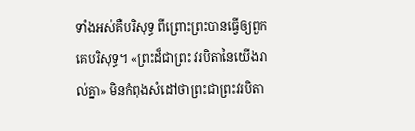ទាំងអស់គឺបរិសុទ្ធ ពីព្រោះព្រះបានធ្វើឲ្យពួកគេបរិសុទ្ធ។ «ព្រះដ៏ជាព្រះ វរបិតានៃយើងរាល់គ្នា» មិនកំពុងសំដៅថាព្រះជាព្រះវរបិតា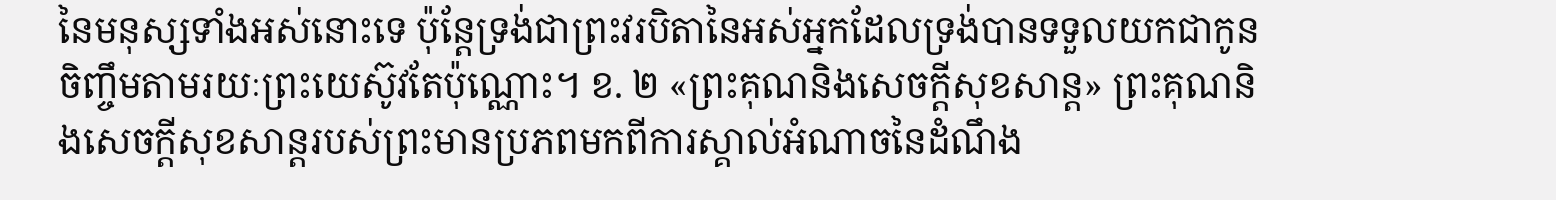នៃមនុស្សទាំងអស់នោះទេ ប៉ុន្តែទ្រង់ជាព្រះវរបិតានៃអស់អ្នកដែលទ្រង់បានទទួលយកជាកូនចិញ្ចឹមតាមរយៈព្រះយេស៊ូវតែប៉ុណ្ណោះ។ ខ. ២ «ព្រះគុណនិងសេចក្តីសុខសាន្ត» ព្រះគុណនិងសេចក្តីសុខសាន្តរបស់ព្រះមានប្រភពមកពីការស្គាល់អំណាចនៃដំណឹង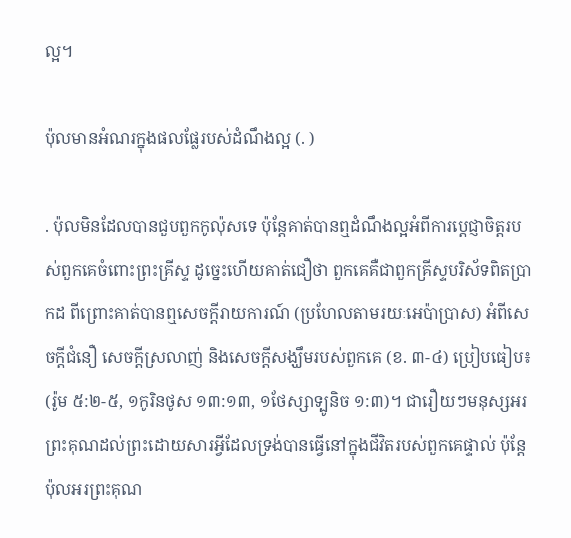ល្អ។

ប៉ុលមានអំណរក្នុងផលផ្លែរបស់ដំណឹងល្អ (. )

. ប៉ុលមិនដែលបានជួបពួកកូល៉ុសទេ ប៉ុន្តែគាត់បានឮដំណឹងល្អអំពីការប្ដេជ្ញាចិត្តរបស់ពួកគេចំពោះព្រះគ្រីស្ទ ដូច្នេះហើយគាត់ជឿថា ពួកគេគឺជាពួកគ្រីស្ទបរិស័ទពិតប្រាកដ ពីព្រោះគាត់បានឮសេចក្តីរាយការណ៍ (ប្រហែលតាមរយៈអេប៉ាប្រាស) អំពីសេចក្តីជំនឿ សេចក្តីស្រលាញ់ និងសេចក្តីសង្ឃឹមរបស់ពួកគេ (ខ. ៣-៤) ប្រៀបធៀប៖ (រ៉ូម ៥:២-៥, ១កូរិនថូស ១៣:១៣, ១ថែស្សាទ្បូនិច ១:៣)។ ជារឿយៗមនុស្សអរព្រះគុណដល់ព្រះដោយសារអ្វីដែលទ្រង់បានធ្វើនៅក្នុងជីវិតរបស់ពួកគេផ្ទាល់ ប៉ុន្តែប៉ុលអរព្រះគុណ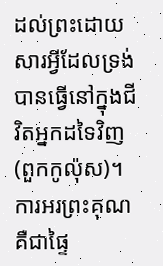ដល់ព្រះដោយសារអ្វីដែលទ្រង់បានធ្វើនៅក្នុងជីវិតអ្នកដទៃវិញ (ពួកកូល៉ុស)។ ការអរព្រះគុណគឺជាផ្ទៃ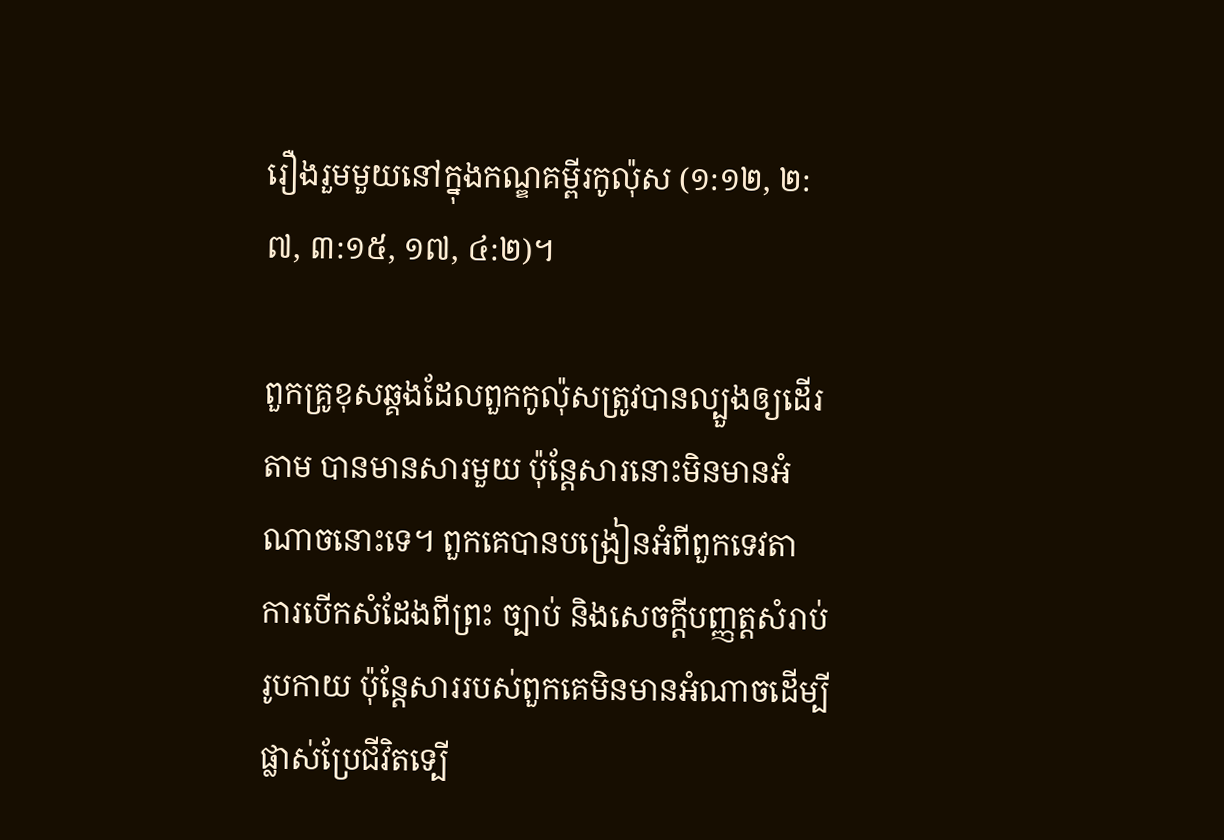រឿងរួមមួយនៅក្នុងកណ្ឌគម្ពីរកូល៉ុស (១:១២, ២:៧, ៣:១៥, ១៧, ៤:២)។

ពួកគ្រូខុសឆ្គងដែលពួកកូល៉ុសត្រូវបានល្បួងឲ្យដើរតាម បានមានសារមួយ ប៉ុន្តែសារនោះមិនមានអំណាចនោះទេ។ ពួកគេបានបង្រៀនអំពីពួកទេវតា ការបើកសំដែងពីព្រះ ច្បាប់ និងសេចក្តីបញ្ញត្តសំរាប់រូបកាយ ប៉ុន្តែសាររបស់ពួកគេមិនមានអំណាចដើម្បីផ្លាស់ប្រែជីវិតទ្បើ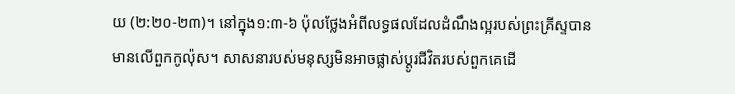យ (២:២០-២៣)។ នៅក្នុង១:៣-៦ ប៉ុលថ្លែងអំពីលទ្ធផលដែលដំណឹងល្អរបស់ព្រះគ្រីស្ទបានមានលើពួកកូល៉ុស។ សាសនារបស់មនុស្សមិនអាចផ្លាស់ប្តូរជីវិតរបស់ពួកគេដើ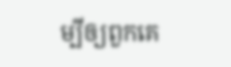ម្បីឲ្យពួកគេ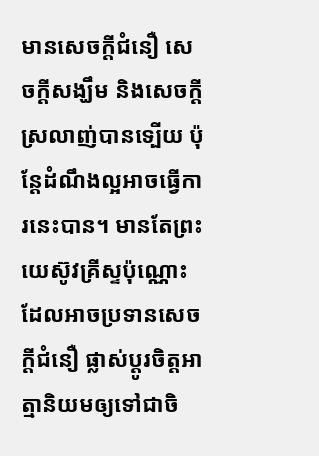មានសេចក្តីជំនឿ សេចក្តីសង្ឃឹម និងសេចក្តីស្រលាញ់បានទ្បើយ ប៉ុន្តែដំណឹងល្អអាចធ្វើការនេះបាន។ មានតែព្រះយេស៊ូវគ្រីស្ទប៉ុណ្ណោះដែលអាចប្រទានសេចក្តីជំនឿ ផ្លាស់ប្តូរចិត្តអាត្មានិយមឲ្យទៅជាចិ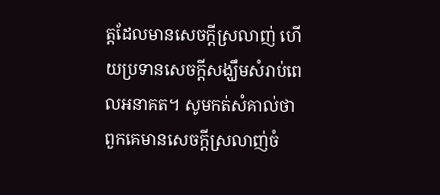ត្តដែលមានសេចក្តីស្រលាញ់ ហើយប្រទានសេចក្តីសង្ឃឹមសំរាប់ពេលអនាគត។ សូមកត់សំគាល់ថា ពួកគេមានសេចក្តីស្រលាញ់ចំ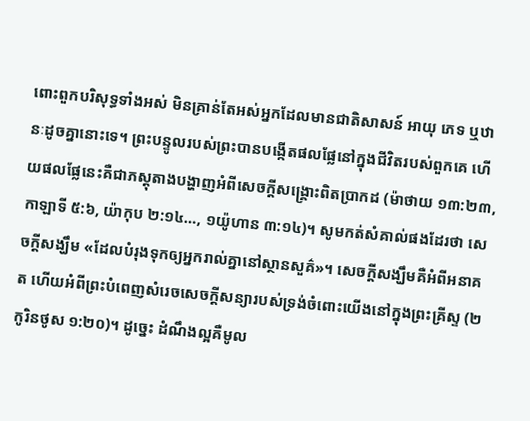ពោះពួកបរិសុទ្ធទាំងអស់ មិនគ្រាន់តែអស់អ្នកដែលមានជាតិសាសន៍ អាយុ ភេទ ឬឋានៈដូចគ្នានោះទេ។ ព្រះបន្ទូលរបស់ព្រះបានបង្កើតផលផ្លែនៅក្នុងជីវិតរបស់ពួកគេ ហើយផលផ្លែនេះគឺជាភស្តុតាងបង្ហាញអំពីសេចក្តីសង្គ្រោះពិតប្រាកដ (ម៉ាថាយ ១៣:២៣, កាឡាទី ៥:៦, យ៉ាកុប ២:១៤…, ១យ៉ូហាន ៣:១៤)។ សូមកត់សំគាល់ផងដែរថា សេចក្តីសង្ឃឹម «ដែលបំរុងទុកឲ្យអ្នករាល់គ្នានៅស្ថានសួគ៌»។ សេចក្តីសង្ឃឹមគឺអំពីអនាគត ហើយអំពីព្រះបំពេញសំរេចសេចក្តីសន្យារបស់ទ្រង់ចំពោះយើងនៅក្នុងព្រះគ្រីស្ទ (២កូរិនថូស ១:២០)។ ដូច្នេះ ដំណឹងល្អគឺមូល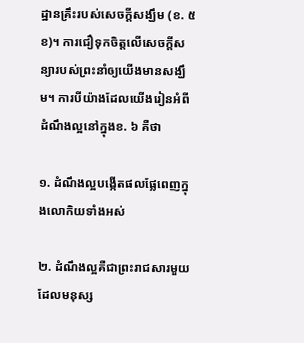ដ្ឋានគ្រឹះរបស់សេចក្តីសង្ឃឹម (ខ. ៥ខ)។ ការជឿទុកចិត្តលើសេចក្តីសន្យារបស់ព្រះនាំឲ្យយើងមានសង្ឃឹម។ ការបីយ៉ាងដែលយើងរៀនអំពីដំណឹងល្អនៅក្នុងខ. ៦ គឺថា

១. ដំណឹងល្អបង្កើតផលផ្លែពេញក្នុងលោកិយទាំងអស់

២. ដំណឹងល្អគឺជាព្រះរាជសារមួយដែលមនុស្ស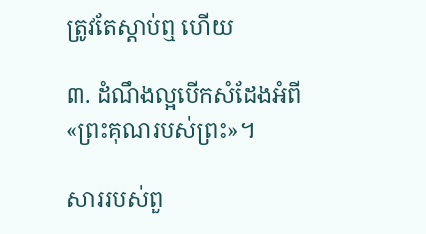ត្រូវតែស្តាប់ឮ ហើយ

៣. ដំណឹងល្អបើកសំដែងអំពី «ព្រះគុណរបស់ព្រះ»។

សាររបស់ពួ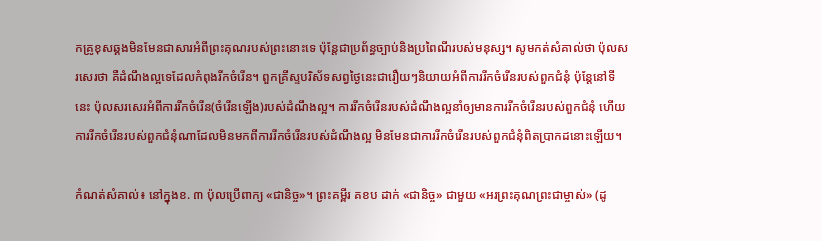កគ្រូខុសឆ្គងមិនមែនជាសារអំពីព្រះគុណរបស់ព្រះនោះទេ ប៉ុន្តែជាប្រព័ន្ធច្បាប់និងប្រពៃណីរបស់មនុស្ស។ សូមកត់សំគាល់ថា ប៉ុលសរសេរថា គឺដំណឹងល្អទេដែលកំពុងរីកចំរើន។ ពួកគ្រីស្ទបរិស័ទសព្វថ្ងៃនេះជារឿយៗនិយាយអំពីការរីកចំរើនរបស់ពួកជំនុំ ប៉ុន្តែនៅទីនេះ ប៉ុលសរសេរអំពីការរីកចំរើន(ចំរើនឡើង)របស់ដំណឹងល្អ។ ការរីកចំរើនរបស់ដំណឹងល្អនាំឲ្យមានការរីកចំរើនរបស់ពួកជំនុំ ហើយការរីកចំរើនរបស់ពួកជំនុំណាដែលមិនមកពីការរីកចំរើនរបស់ដំណឹងល្អ មិនមែនជាការរីកចំរើនរបស់ពួកជំនុំពិតប្រាកដនោះឡើយ។

កំណត់សំគាល់៖ នៅក្នុងខ. ៣ ប៉ុលប្រើពាក្យ «ជានិច្ច»។ ព្រះគម្ពីរ គខប ដាក់ «ជានិច្ច» ជាមួយ «អរព្រះគុណព្រះជាម្ចាស់» (ដូ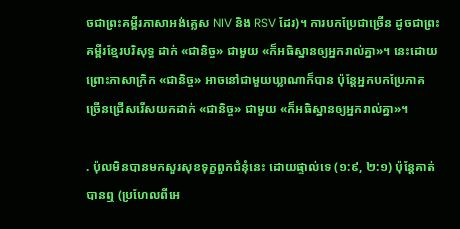ចជាព្រះគម្ពីរភាសាអង់គ្លេស NIV និង RSV ដែរ)។ ការបកប្រែជាច្រើន ដូចជាព្រះគម្ពីរខ្មែរបរិសុទ្ធ ដាក់ «ជានិច្ច» ជាមួយ «ក៏អធិស្ឋានឲ្យអ្នករាល់គ្នា»។ នេះដោយព្រោះភាសាក្រិក «ជានិច្ច» អាចនៅជាមួយឃ្លាណាក៏បាន ប៉ុន្តែអ្នកបកប្រែភាគច្រើនជ្រើសរើសយកដាក់ «ជានិច្ច» ជាមួយ «ក៏អធិស្ឋានឲ្យអ្នករាល់គ្នា»។

. ប៉ុលមិនបានមកសួរសុខទុក្ខពួកជំនុំនេះ ដោយផ្ទាល់ទេ (១:៩, ២:១) ប៉ុន្តែគាត់បានឮ (ប្រហែលពីអេ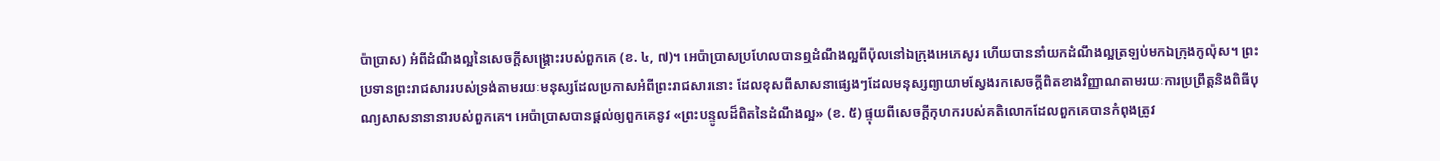ប៉ាប្រាស) អំពីដំណឹងល្អនៃសេចក្តីសង្គ្រោះរបស់ពួកគេ (ខ. ៤, ៧)។ អេប៉ាប្រាសប្រហែលបានឮដំណឹងល្អពីប៉ុលនៅឯក្រុងអេភេសូរ ហើយបាននាំយកដំណឹងល្អត្រឡប់មកឯក្រុងកូល៉ុស។ ព្រះប្រទានព្រះរាជសាររបស់ទ្រង់តាមរយៈមនុស្សដែលប្រកាសអំពីព្រះរាជសារនោះ ដែលខុសពីសាសនាផ្សេងៗដែលមនុស្សព្យាយាមស្វែងរកសេចក្តីពិតខាងវិញ្ញាណតាមរយៈការប្រព្រឹត្តនិងពិធីបុណ្យសាសនានានារបស់ពួកគេ។ អេប៉ាប្រាសបានផ្តល់ឲ្យពួកគេនូវ «ព្រះបន្ទូលដ៏ពិតនៃដំណឹងល្អ» (ខ. ៥) ផ្ទុយពីសេចក្តីកុហករបស់គតិលោកដែលពួកគេបានកំពុងត្រូវ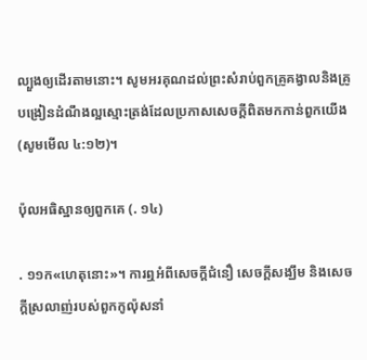ល្បួងឲ្យដើរតាមនោះ។ សូមអរគុណដល់ព្រះសំរាប់ពួកគ្រូគង្វាលនិងគ្រូបង្រៀនដំណឹងល្អស្មោះត្រង់ដែលប្រកាសសេចក្តីពិតមកកាន់ពួកយើង (សូមមើល ៤:១២)។

ប៉ុលអធិស្ឋានឲ្យពួកគេ (. ១៤)

. ១១ក«ហេតុនោះ»។ ការឮអំពីសេចក្តីជំនឿ សេចក្តីសង្ឃឹម និងសេចក្តីស្រលាញ់របស់ពួកកូល៉ុសនាំ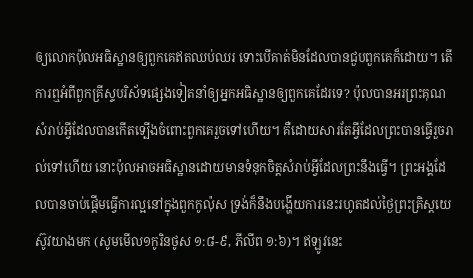ឲ្យលោកប៉ុលអធិស្ឋានឲ្យពួកគេឥតឈប់ឈរ ទោះបើគាត់មិនដែលបានជួបពួកគេក៏ដោយ។ តើការឮអំពីពួកគ្រីស្ទបរិស័ទផ្សេងទៀតនាំឲ្យអ្នកអធិស្ឋានឲ្យពួកគេដែរទេ? ប៉ុលបានអរព្រះគុណសំរាប់អ្វីដែលបានកើតទ្បើងចំពោះពួកគេរួចទៅហើយ។ គឺដោយសារតែអ្វីដែលព្រះបានធ្វើរួចរាល់ទៅហើយ នោះប៉ុលអាចអធិស្ឋានដោយមានទំនុកចិត្តសំរាប់អ្វីដែលព្រះនឹងធ្វើ។ ព្រះអង្គដែលបានចាប់ផ្តើមធ្វើការល្អនៅក្នុងពួកកូល៉ុស ទ្រង់ក៏នឹងបង្ហើយការនេះរហូតដល់ថ្ងៃព្រះគ្រិស្តយេស៊ូវយាងមក (សូមមើល១កូរិនថូស ១:៨-៩, ភីលីព ១:៦)។ ឥឡូវនេះ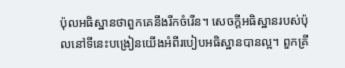ប៉ុលអធិស្ឋានថាពួកគេនឹងរីកចំរើន។ សេចក្តីអធិស្ឋានរបស់ប៉ុលនៅទីនេះបង្រៀនយើងអំពីរបៀបអធិស្ឋានបានល្អ។ ពួកគ្រី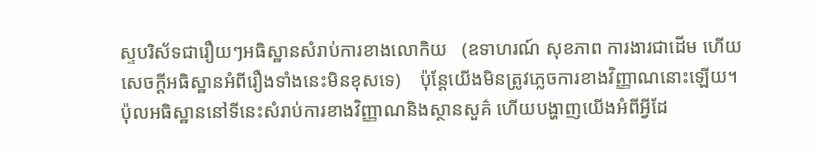ស្ទបរិស័ទជារឿយៗអធិស្ឋានសំរាប់ការខាងលោកិយ   (ឧទាហរណ៍ សុខភាព ការងារជាដើម ហើយសេចក្ដីអធិស្ឋានអំពីរឿងទាំងនេះមិនខុសទេ)    ប៉ុន្តែយើងមិនត្រូវភ្លេចការខាងវិញ្ញាណនោះឡើយ។ ប៉ុលអធិស្ឋាននៅទីនេះសំរាប់ការខាងវិញ្ញាណនិងស្ថានសួគ៌ ហើយបង្ហាញយើងអំពីអ្វីដែ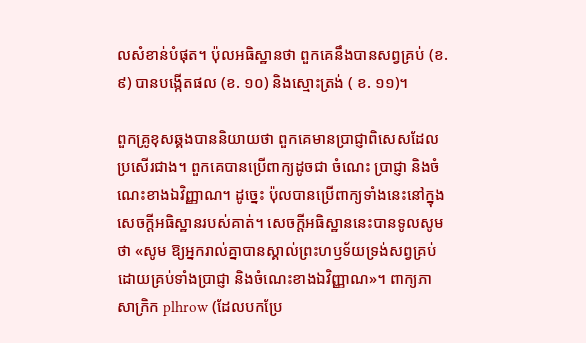លសំខាន់បំផុត។ ប៉ុលអធិស្ឋានថា ពួកគេនឹងបានសព្វគ្រប់ (ខ. ៩) បានបង្កើតផល (ខ. ១០) និងស្មោះត្រង់ ( ខ. ១១)។

ពួកគ្រូខុសឆ្គងបាននិយាយថា ពួកគេមានប្រាជ្ញាពិសេសដែលប្រសើរជាង។ ពួកគេបានប្រើពាក្យដូចជា ចំណេះ ប្រាជ្ញា និងចំណេះខាងឯវិញ្ញាណ។ ដូច្នេះ ប៉ុលបានប្រើពាក្យទាំងនេះនៅក្នុងសេចក្តីអធិស្ឋានរបស់គាត់។ សេចក្តីអធិស្ឋាននេះបានទូលសូមថា «សូម ឱ្យអ្នករាល់គ្នាបានស្គាល់ព្រះហឫទ័យទ្រង់សព្វគ្រប់ ដោយគ្រប់ទាំងប្រាជ្ញា និងចំណេះខាងឯវិញ្ញាណ»។ ពាក្យភាសាក្រិក plhrow (ដែលបកប្រែ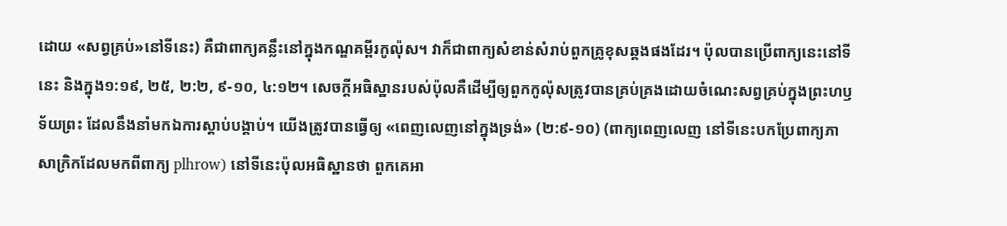ដោយ «សព្វគ្រប់»នៅទីនេះ) គឺជាពាក្យគន្លឹះនៅក្នុងកណ្ឌគម្ពីរកូល៉ុស។ វាក៏ជាពាក្យសំខាន់សំរាប់ពួកគ្រូខុសឆ្គងផងដែរ។ ប៉ុលបានប្រើពាក្យនេះនៅទីនេះ និងក្នុង១:១៩, ២៥, ២:២, ៩-១០, ៤:១២។ សេចក្តីអធិស្ឋានរបស់ប៉ុលគឺដើម្បីឲ្យពួកកូល៉ុសត្រូវបានគ្រប់គ្រងដោយចំណេះសព្វគ្រប់ក្នុងព្រះហឫទ័យព្រះ ដែលនឹងនាំមកឯការស្តាប់បង្គាប់។ យើងត្រូវបានធ្វើឲ្យ «ពេញលេញនៅក្នុងទ្រង់» (២:៩-១០) (ពាក្យពេញលេញ នៅទីនេះបកប្រែពាក្យភាសាក្រិកដែលមកពីពាក្យ plhrow) នៅទីនេះប៉ុលអធិស្ឋានថា ពួកគេអា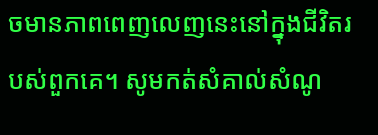ចមានភាពពេញលេញនេះនៅក្នុងជីវិតរបស់ពួកគេ។ សូមកត់សំគាល់សំណូ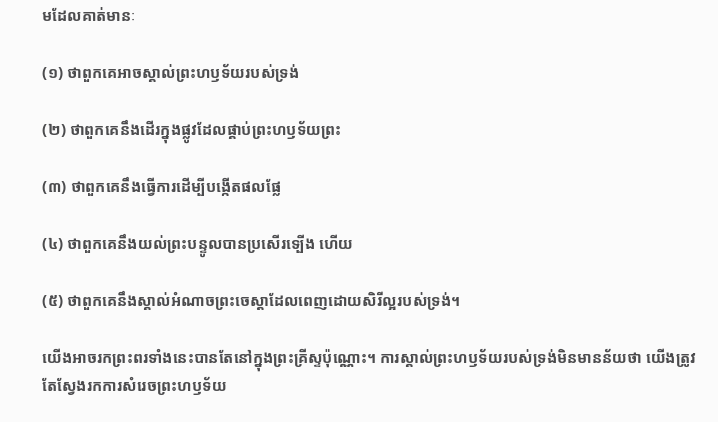មដែលគាត់មានៈ

(១) ថាពួកគេអាចស្គាល់ព្រះហឫទ័យរបស់ទ្រង់

(២) ថាពួកគេនឹងដើរក្នុងផ្លូវដែលផ្គាប់ព្រះហឫទ័យព្រះ

(៣) ថាពួកគេនឹងធ្វើការដើម្បីបង្កើតផលផ្លែ

(៤) ថាពួកគេនឹងយល់ព្រះបន្ទូលបានប្រសើរទ្បើង ហើយ

(៥) ថាពួកគេនឹងស្គាល់អំណាចព្រះចេស្តាដែលពេញដោយសិរីល្អរបស់ទ្រង់។

យើងអាចរកព្រះពរទាំងនេះបានតែនៅក្នុងព្រះគ្រីស្ទប៉ុណ្ណោះ។ ការស្គាល់ព្រះហឫទ័យរបស់ទ្រង់មិនមានន័យថា យើងត្រូវតែស្វែងរកការសំរេចព្រះហឫទ័យ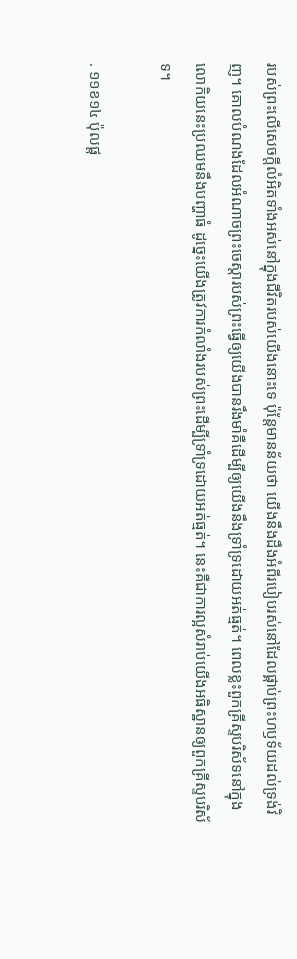របស់ព្រះលើសេចក្តីលំអិតទាំងអស់នៅក្នុងជីវិតរបស់យើងនោះទេ ប៉ុន្តែមានន័យថា យើងនឹងដឹងអំពីរបៀបរស់នៅដែលផ្គាប់ព្រះហឫទ័យដល់ទ្រង់វិញ។ គោលបំណងដែលអំណាចព្រះចេស្តារបស់ព្រះធ្វើឲ្យយើងបានរឹងមាំគឺដើម្បីឲ្យយើងនឹងទ្រាំទ្រដោយអត់ធ្មត់។ ពេលខ្លះពួកគ្រីស្ទបរិស័ទនៅក្នុងលោកិយនេះប្រឈមនឹងបញ្ហាធំ ដូច្នេះយើងត្រូវការកំលាំងរបស់ព្រះដើម្បីទ្រាំទ្រដោយអត់ធ្មត់។ នេះគឺជាការល្អសំរាប់យើងអធិស្ឋានឲ្យពួកគ្រីស្ទបរិស័ទ។

. ១១ខ១៤ ប៉ុលផ្ត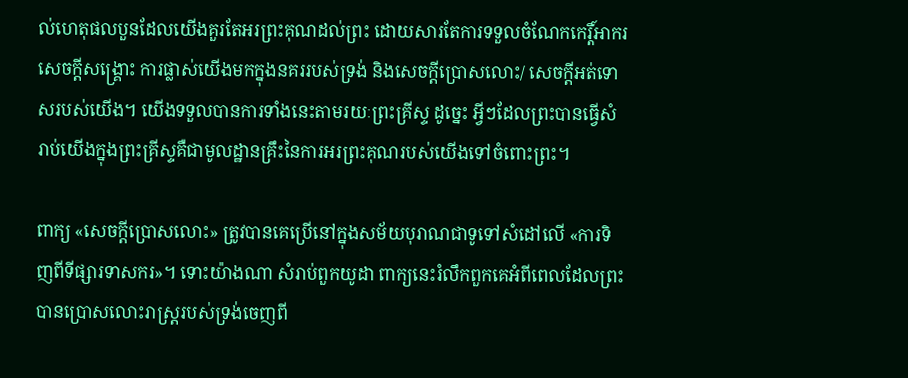ល់ហេតុផលបួនដែលយើងគួរតែអរព្រះគុណដល់ព្រះ ដោយសារតែការទទួលចំណែកកេរ្តិ៍អាករ សេចក្តីសង្គ្រោះ ការផ្លាស់យើងមកក្នុងនគររបស់ទ្រង់ និងសេចក្តីប្រោសលោះ/ សេចក្តីអត់ទោសរបស់យើង។ យើងទទួលបានការទាំងនេះតាមរយៈព្រះគ្រីស្ទ ដូច្នេះ អ្វីៗដែលព្រះបានធ្វើសំរាប់យើងក្នុងព្រះគ្រីស្ទគឺជាមូលដ្ឋានគ្រឹះនៃការអរព្រះគុណរបស់យើងទៅចំពោះព្រះ។

ពាក្យ «សេចក្តីប្រោសលោះ» ត្រូវបានគេប្រើនៅក្នុងសម័យបុរាណជាទូទៅសំដៅលើ «ការទិញពីទីផ្សារទាសករ»។ ទោះយ៉ាងណា សំរាប់ពួកយូដា ពាក្យនេះរំលឹកពួកគេអំពីពេលដែលព្រះបានប្រោសលោះរាស្ត្ររបស់ទ្រង់ចេញពី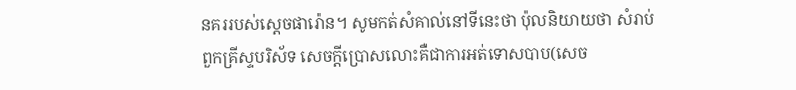នគររបស់ស្តេចផារ៉ោន។ សូមកត់សំគាល់នៅទីនេះថា ប៉ុលនិយាយថា សំរាប់ពួកគ្រីស្ទបរិស័ទ សេចក្តីប្រោសលោះគឺជាការអត់ទោសបាប(សេច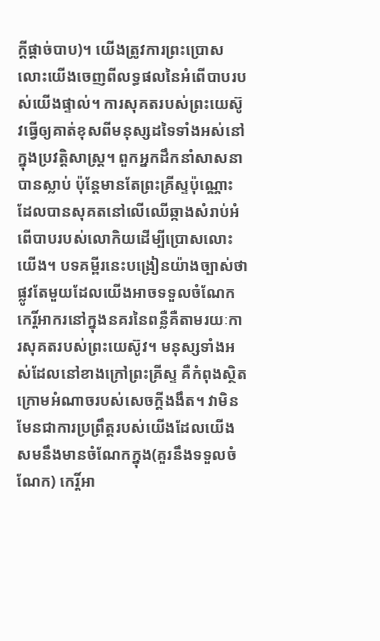ក្តីផ្តាច់បាប)។ យើងត្រូវការព្រះប្រោសលោះយើងចេញពីលទ្ធផលនៃអំពើបាបរបស់យើងផ្ទាល់។ ការសុគតរបស់ព្រះយេស៊ូវធ្វើឲ្យគាត់ខុសពីមនុស្សដទៃទាំងអស់នៅក្នុងប្រវត្តិសាស្ត្រ។ ពួកអ្នកដឹកនាំសាសនាបានស្លាប់ ប៉ុន្តែមានតែព្រះគ្រីស្ទប៉ុណ្ណោះដែលបានសុគតនៅលើឈើឆ្កាងសំរាប់អំពើបាបរបស់លោកិយដើម្បីប្រោសលោះយើង។ បទគម្ពីរនេះបង្រៀនយ៉ាងច្បាស់ថា ផ្លូវតែមួយដែលយើងអាចទទួលចំណែកកេរ្តិ៍អាករនៅក្នុងនគរនៃពន្លឺគឺតាមរយៈការសុគតរបស់ព្រះយេស៊ូវ។ មនុស្សទាំងអស់ដែលនៅខាងក្រៅព្រះគ្រីស្ទ គឺកំពុងស្ថិតក្រោមអំណាចរបស់សេចក្តីងងឹត។ វាមិនមែនជាការប្រព្រឹត្តរបស់យើងដែលយើងសមនឹងមានចំណែកក្នុង(គួរនឹងទទួលចំណែក) កេរ្តិ៍អា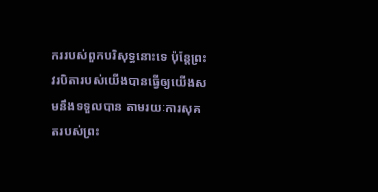កររបស់ពួកបរិសុទ្ធនោះទេ ប៉ុន្តែព្រះវរបិតារបស់យើងបានធ្វើឲ្យយើងសមនឹងទទួលបាន តាមរយៈការសុគតរបស់ព្រះ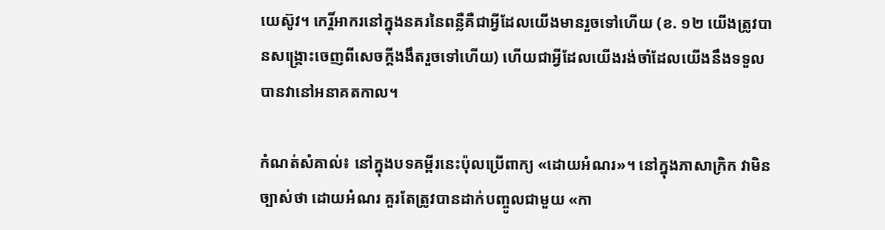យេស៊ូវ។ កេរ្តិ៍អាករនៅក្នុងនគរនៃពន្លឺគឺជាអ្វីដែលយើងមានរួចទៅហើយ (ខ. ១២ យើងត្រូវបានសង្គ្រោះចេញពីសេចក្តីងងឹតរួចទៅហើយ) ហើយជាអ្វីដែលយើងរង់ចាំដែលយើងនឹងទទួលបានវានៅអនាគតកាល។

កំណត់សំគាល់៖ នៅក្នុងបទគម្ពីរនេះប៉ុលប្រើពាក្យ «ដោយអំណរ»។ នៅក្នុងភាសាក្រិក វាមិនច្បាស់ថា ដោយអំណរ គួរតែត្រូវបានដាក់បញ្ចូលជាមួយ «កា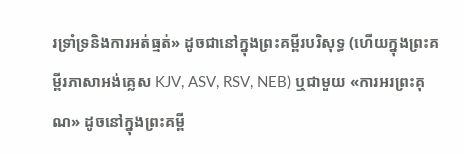រទ្រាំទ្រនិងការអត់ធ្មត់» ដូចជានៅក្នុងព្រះគម្ពីរបរិសុទ្ធ (ហើយក្នុងព្រះគម្ពីរភាសាអង់គ្លេស KJV, ASV, RSV, NEB) ឬជាមួយ «ការអរព្រះគុណ» ដូចនៅក្នុងព្រះគម្ពី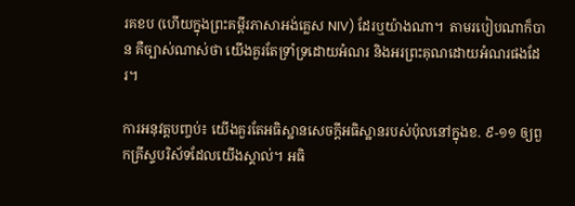រគខប (ហើយក្នុងព្រះគម្ពីរភាសាអង់គ្លេស NIV) ដែរឬយ៉ាងណា។  តាមរបៀបណាក៏បាន គឺច្បាស់ណាស់ថា យើងគួរតែទ្រាំទ្រដោយអំណរ និងអរព្រះគុណដោយអំណរផងដែរ។

ការអនុវត្តបញ្ចប់៖ យើងគួរតែអធិស្ឋានសេចក្តីអធិស្ឋានរបស់ប៉ុលនៅក្នុងខ. ៩-១១ ឲ្យពួកគ្រីស្ទបរិស័ទដែលយើងស្គាល់។ អធិ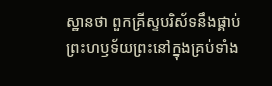ស្ឋានថា ពួកគ្រីស្ទបរិស័ទនឹងផ្គាប់ព្រះហឫទ័យព្រះនៅក្នុងគ្រប់ទាំង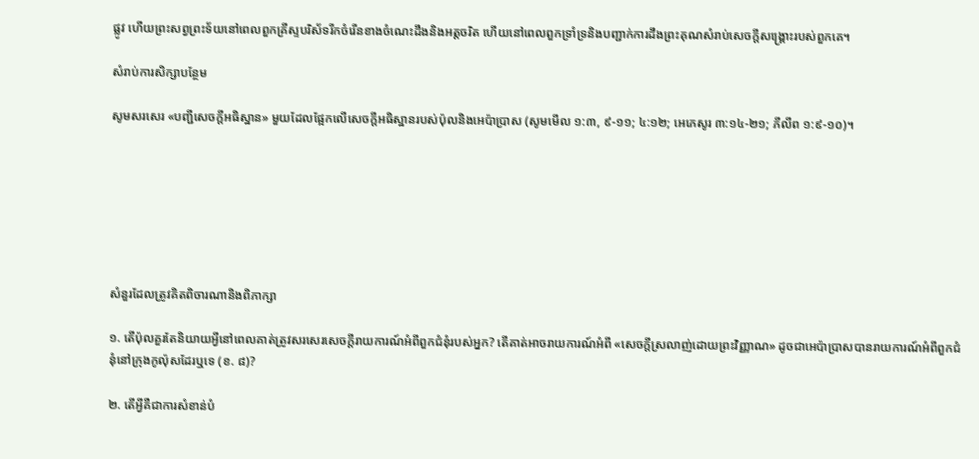ផ្លូវ ហើយព្រះសព្វព្រះទ័យនៅពេលពួកគ្រីស្ទបរិស័ទរីកចំរើនខាងចំណេះដឹងនិងអត្តចរិត ហើយនៅពេលពួកទ្រាំទ្រនិងបញ្ជាក់ការដឹងព្រះគុណសំរាប់សេចក្តីសង្គ្រោះរបស់ពួកគេ។

សំរាប់ការសិក្សាបន្ថែម

សូមសរសេរ «បញ្ជីសេចក្តីអធិស្ឋាន» មួយដែលផ្អែកលើសេចក្តីអធិស្ឋានរបស់ប៉ុលនិងអេប៉ាប្រាស (សូមមើល ១:៣, ៩-១១; ៤:១២; អេភេសូរ ៣:១៤-២១; ភីលីព ១:៩-១០)។







សំនួរដែលត្រូវគិតពិចារណានិងពិភាក្សា

១. តើប៉ុលគួរតែនិយាយអ្វីនៅពេលគាត់ត្រូវសរសេរសេចក្តីរាយការណ៍អំពីពួកជំនុំរបស់អ្នក? តើគាត់អាចរាយការណ៍អំពី «សេចក្តីស្រលាញ់ដោយព្រះវិញ្ញាណ» ដូចជាអេប៉ាប្រាសបានរាយការណ៍អំពីពួកជំនុំនៅក្រុងកូល៉ុសដែរឬទេ (ខ. ៨)?

២. តើអ្វីគឺជាការសំខាន់បំ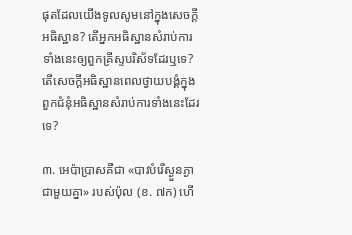ផុតដែលយើងទូលសូមនៅក្នុងសេចក្តីអធិស្ឋាន? តើអ្នកអធិស្ឋានសំរាប់ការទាំងនេះឲ្យពួកគ្រីស្ទបរិស័ទដែរឬទេ? តើសេចក្តីអធិស្ឋានពេលថ្វាយបង្គំក្នុងពួកជំនុំអធិស្ឋានសំរាប់ការទាំងនេះដែរទេ?

៣. អេប៉ាប្រាសគឺជា «បាវបំរើស្ងួនភ្ងាជាមួយគ្នា» របស់ប៉ុល (ខ. ៧ក) ហើ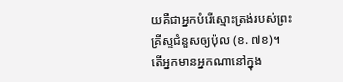យគឺជាអ្នកបំរើស្មោះត្រង់របស់ព្រះគ្រីស្ទជំនួសឲ្យប៉ុល (ខ. ៧ខ)។ តើអ្នកមានអ្នកណានៅក្នុង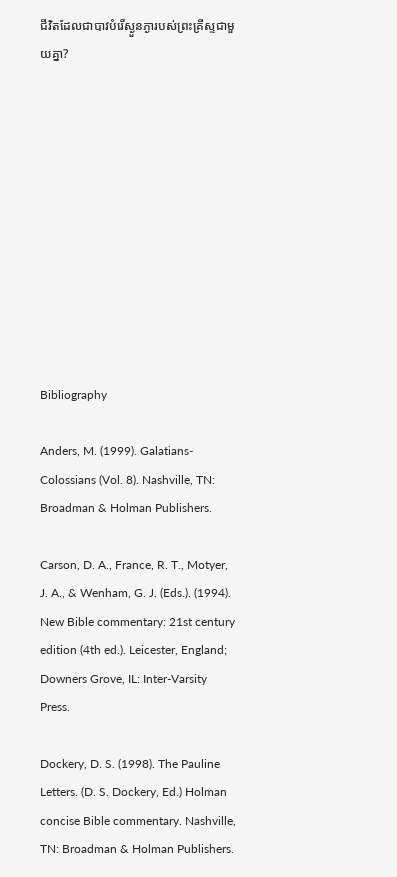ជីវិតដែលជាបាវបំរើស្ងួនភ្ងារបស់ព្រះគ្រីស្ទជាមួយគ្នា?











Bibliography

Anders, M. (1999). Galatians-Colossians (Vol. 8). Nashville, TN: Broadman & Holman Publishers.

Carson, D. A., France, R. T., Motyer, J. A., & Wenham, G. J. (Eds.). (1994). New Bible commentary: 21st century edition (4th ed.). Leicester, England; Downers Grove, IL: Inter-Varsity Press.

Dockery, D. S. (1998). The Pauline Letters. (D. S. Dockery, Ed.) Holman concise Bible commentary. Nashville, TN: Broadman & Holman Publishers.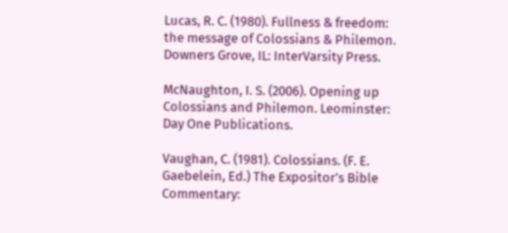Lucas, R. C. (1980). Fullness & freedom: the message of Colossians & Philemon. Downers Grove, IL: InterVarsity Press.

McNaughton, I. S. (2006). Opening up Colossians and Philemon. Leominster: Day One Publications.

Vaughan, C. (1981). Colossians. (F. E. Gaebelein, Ed.) The Expositor’s Bible Commentary: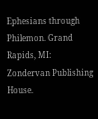Ephesians through Philemon. Grand Rapids, MI: Zondervan Publishing House.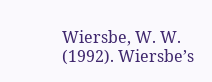Wiersbe, W. W. (1992). Wiersbe’s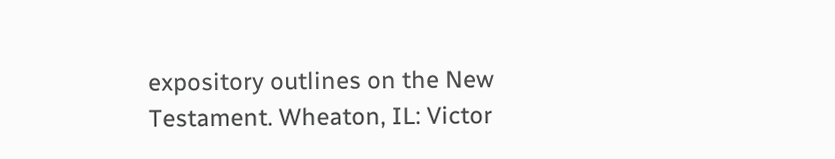expository outlines on the New Testament. Wheaton, IL: Victor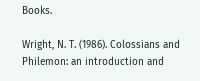Books.

Wright, N. T. (1986). Colossians and Philemon: an introduction and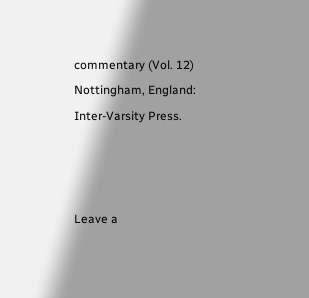commentary (Vol. 12) Nottingham, England: Inter-Varsity Press.



Leave a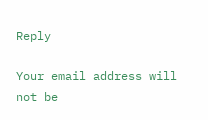Reply

Your email address will not be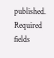published. Required fields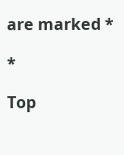are marked *

*

Top